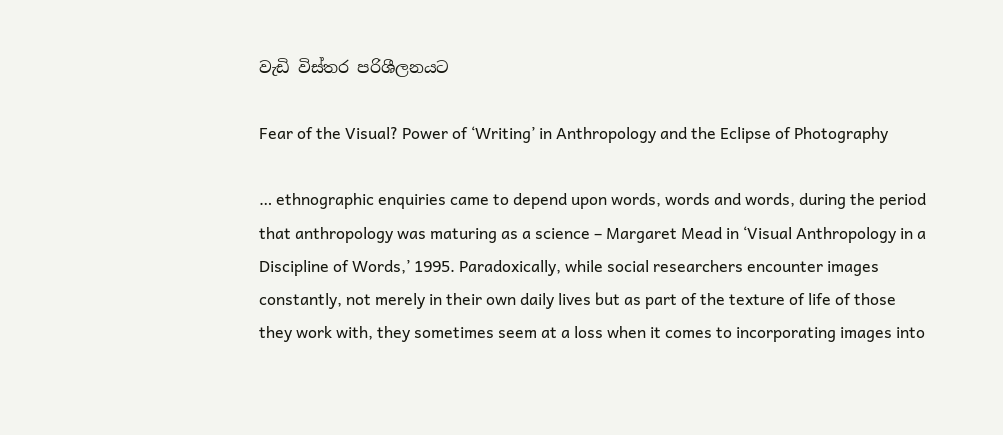වැඩි විස්තර පරිශීලනයට

Fear of the Visual? Power of ‘Writing’ in Anthropology and the Eclipse of Photography

… ethnographic enquiries came to depend upon words, words and words, during the period that anthropology was maturing as a science – Margaret Mead in ‘Visual Anthropology in a Discipline of Words,’ 1995. Paradoxically, while social researchers encounter images constantly, not merely in their own daily lives but as part of the texture of life of those they work with, they sometimes seem at a loss when it comes to incorporating images into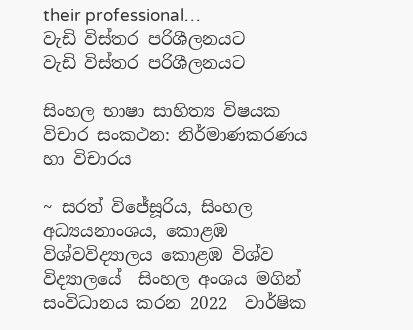their professional…
වැඩි විස්තර පරිශීලනයට
වැඩි විස්තර පරිශීලනයට

සිංහල භාෂා සාහිත්‍ය විෂයක විචාර සංකථන: නිර්මාණකරණය හා විචාරය

~ සරත් විජේසූරිය, සිංහල අධ්‍යයනාංශය, කොළඹ විශ්වවිද්‍යාලය කොළඹ විශ්ව විද්‍යාල‍යේ  සිංහල අංශය මගින් සංවිධානය කරන 2022  වාර්ෂික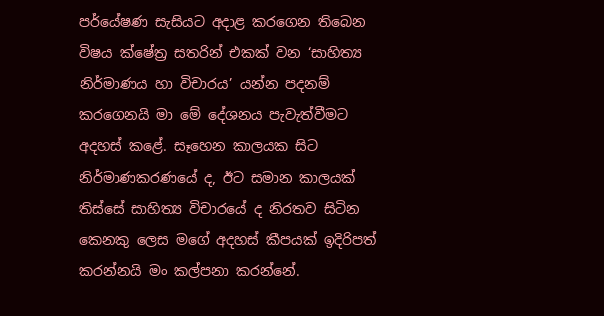පර්යේෂණ සැසියට අදාළ කරගෙන තිබෙන විෂය ක්ෂේත්‍ර සතරින් එකක් වන ‘සාහිත්‍ය නිර්මාණය හා විචාරය’ යන්න පදනම් කරගෙනයි මා මේ දේශනය පැවැත්වීමට අදහස් කළේ. සෑහෙන කාලයක සිට නිර්මාණකරණයේ ද, ඊට සමාන කාලයක් තිස්සේ සාහිත්‍ය විචාරයේ ද නිරතව සිටින කෙනකු ලෙස මගේ අදහස් කීපයක් ඉදිරිපත් කරන්නයි මං කල්පනා කරන්නේ.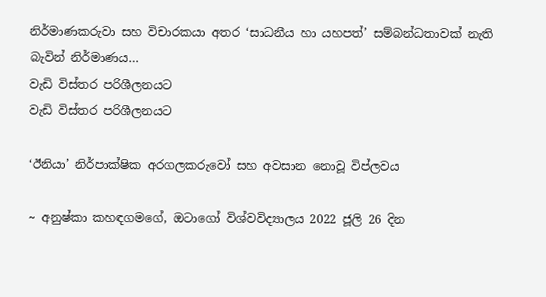නිර්මාණකරුවා සහ විචාරකයා අතර ‘සාධනීය හා යහපත්’ සම්බන්ධතාවක් නැති බැවින් නිර්මාණය…
වැඩි විස්තර පරිශීලනයට
වැඩි විස්තර පරිශීලනයට

‘ඊනියා’ නිර්පාක්ෂික අරගලකරුවෝ සහ අවසාන නොවූ විප්ලවය

~ අනුෂ්කා කහඳගමගේ, ඔටාගෝ විශ්වවිද්‍යාලය 2022 ජූලි 26 දින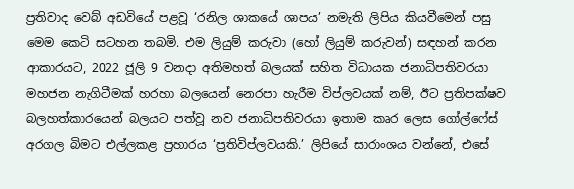ප්‍රතිවාද වෙබ් අඩවියේ පළවූ ‘රනිල ශාකයේ ශාපය’ නමැති ලිපිය කියවීමෙන් පසු මෙම කෙටි සටහන තබමි. එම ලියුම් කරුවා (හෝ ලියුම් කරුවන්) සඳහන් කරන ආකාරයට, 2022 ජූලි 9 වනදා අතිමහත් බලයක් සහිත විධායක ජනාධිපතිවරයා මහජන නැගිටීමක් හරහා බලයෙන් නෙරපා හැරීම විප්ලවයක් නම්, ඊට ප්‍රතිපක්ෂව බලහත්කාරයෙන් බලයට පත්වූ නව ජනාධිපතිවරයා ඉතාම කෘර ලෙස ගෝල්ෆේස් අරගල බිමට එල්ලකළ ප්‍රහාරය ‘ප්‍රතිවිප්ලවයකි.’ ලිපියේ සාරාංශය වන්නේ, එසේ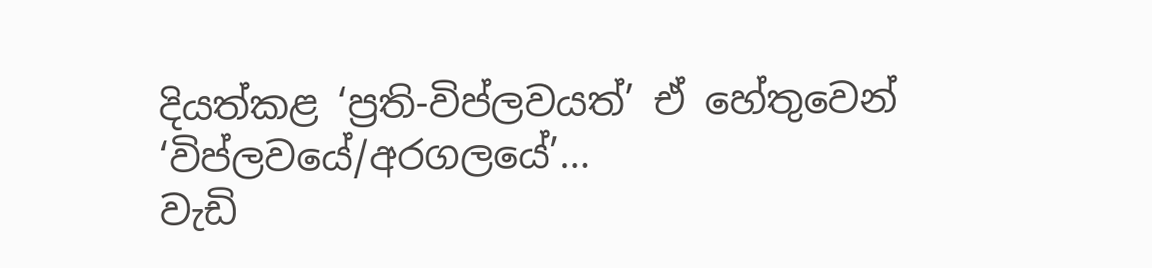දියත්කළ ‘ප්‍රති-විප්ලවයත්’ ඒ හේතුවෙන් ‘විප්ලවයේ/අරගලයේ’…
වැඩි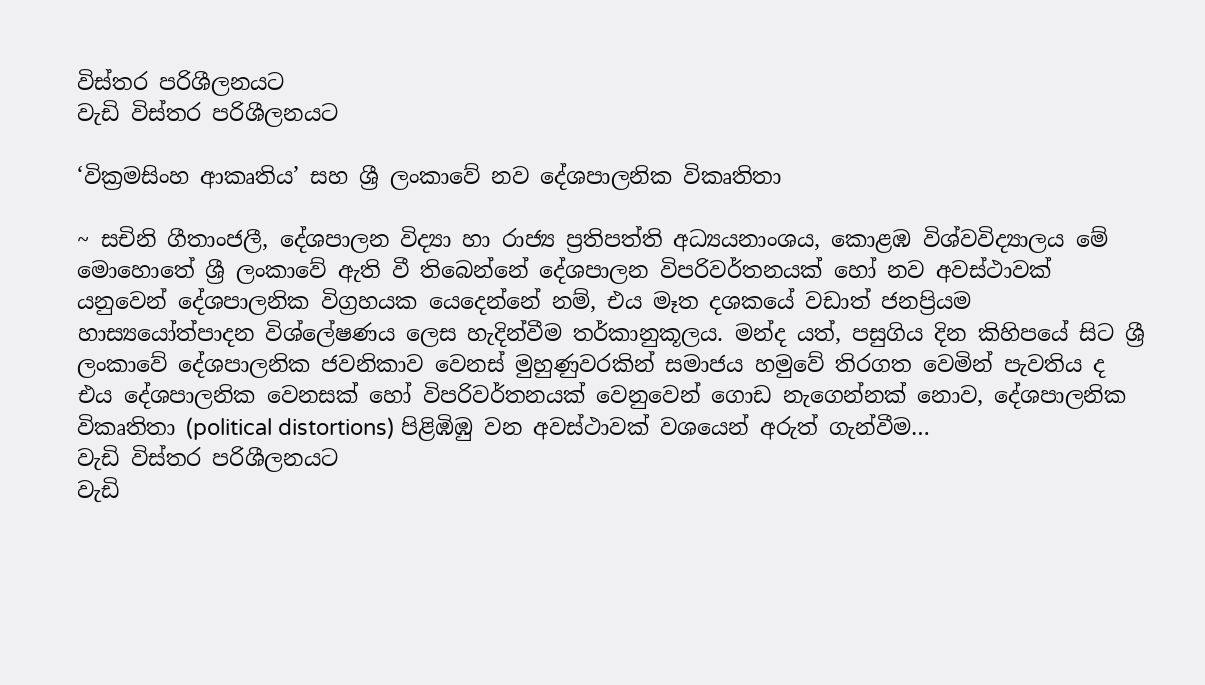විස්තර පරිශීලනයට
වැඩි විස්තර පරිශීලනයට

‘වික්‍රමසිංහ ආකෘතිය’ සහ ශ්‍රී ලංකාවේ නව දේශපාලනික විකෘතිතා

~ සචිනි ගීතාංජලී, දේශපාලන විද්‍යා හා රාජ්‍ය ප්‍රතිපත්ති අධ්‍යයනාංශය, කොළඹ විශ්වවිද්‍යාලය මේ මොහොතේ ශ්‍රී ලංකාවේ ඇති වී තිබෙන්නේ දේශපාලන විපරිවර්තනයක් හෝ නව අවස්ථාවක් යනුවෙන් දේශපාලනික විග්‍රහයක යෙදෙන්නේ නම්, එය මෑත දශකයේ වඩාත් ජනප්‍රියම හාස්‍යයෝත්පාදන විශ්ලේෂණය ලෙස හැදින්වීම තර්කානුකූලය. මන්ද යත්, පසුගිය දින කිහිපයේ සිට ශ්‍රී ලංකාවේ දේශපාලනික ජවනිකාව වෙනස් මුහුණුවරකින් සමාජය හමුවේ තිරගත වෙමින් පැවතිය ද එය දේශපාලනික වෙනසක් හෝ විපරිවර්තනයක් වෙනුවෙන් ගොඩ නැගෙන්නක් නොව, දේශපාලනික විකෘතිතා (political distortions) පිළිඹිඹු වන අවස්ථාවක් වශයෙන් අරුත් ගැන්වීම…
වැඩි විස්තර පරිශීලනයට
වැඩි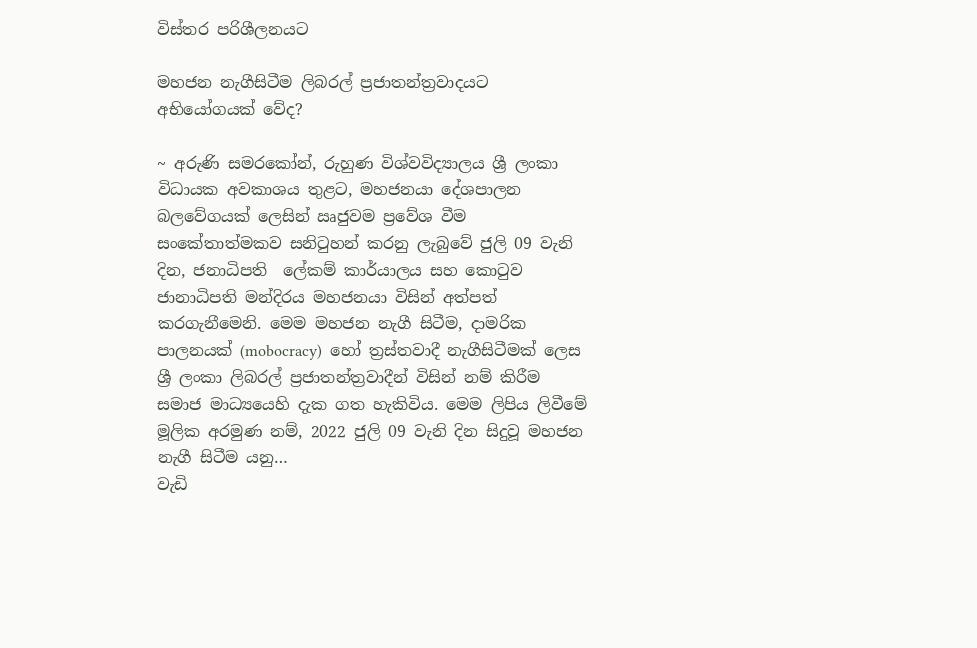විස්තර පරිශීලනයට

මහජන නැගීසිටීම ලිබරල් ප්‍රජාතන්ත්‍රවාදයට අභියෝගයක් වේද?

~ අරුණි සමරකෝන්, රුහුණ විශ්වවිද්‍යාලය ශ්‍රී ලංකා විධායක අවකාශය තුළට, මහජනයා දේශපාලන බලවේගයක් ලෙසින් ඍජුවම ප්‍රවේශ වීම සංකේතාත්මකව සනිටුහන් කරනු ලැබුවේ ජුලි 09 වැනි දින, ජනාධිපති  ලේකම් කාර්යාලය සහ කොටුව ජානාධිපති මන්දිරය මහජනයා විසින් අත්පත් කරගැනීමෙනි. මෙම මහජන නැගී සිටීම, දාමරික පාලනයක් (mobocracy)  හෝ ත්‍රස්තවාදී නැගීසිටීමක් ලෙස ශ්‍රී ලංකා ලිබරල් ප්‍රජාතන්ත්‍රවාදීන් විසින් නම් කිරීම සමාජ මාධ්‍යයෙහි දැක ගත හැකිවිය. මෙම ලිපිය ලිවීමේ මූලික අරමුණ නම්, 2022 ජුලි 09 වැනි දින සිදුවූ මහජන නැගී සිටීම යනු…
වැඩි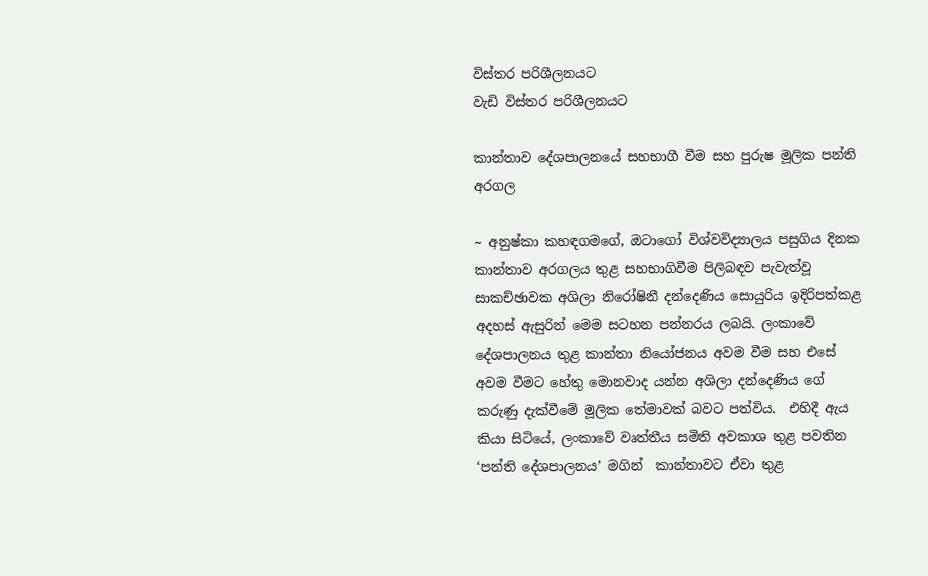විස්තර පරිශීලනයට
වැඩි විස්තර පරිශීලනයට

කාන්තාව දේශපාලනයේ සහභාගී වීම සහ පුරුෂ මූලික පන්ති අරගල

~ අනුෂ්කා කහඳගමගේ, ඔටාගෝ විශ්වවිද්‍යාලය පසුගිය දිනක කාන්තාව අරගලය තුළ සහභාගිවීම පිලිබඳව පැවැත්වූ සාකච්ඡාවක අශිලා නිරෝෂිනී දන්දෙණිය සොයුරිය ඉදිරිපත්කළ අදහස් ඇසුරින් මෙම සටහන පන්නරය ලබයි. ලංකාවේ දේශපාලනය තුළ කාන්තා නියෝජනය අවම වීම සහ එසේ අවම වීමට හේතු මොනවාද යන්න අශිලා දන්දෙණිය ගේ කරුණු දැක්වීමේ මූලික තේමාවක් බවට පත්විය.  එහිදී ඇය කියා සිටියේ, ලංකාවේ වෘත්තීය සමිති අවකාශ තුළ පවතින ‘පන්ති දේශපාලනය’ මගින්  කාන්තාවට ඒවා තුළ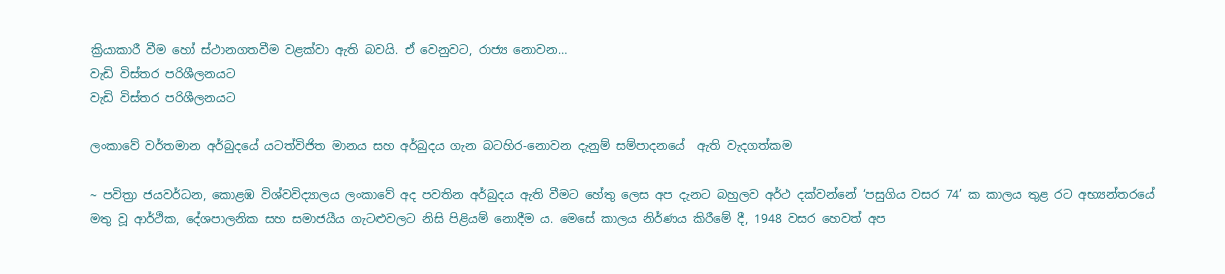ක්‍රියාකාරී වීම හෝ ස්ථානගතවීම වළක්වා ඇති බවයි. ඒ වෙනුවට, රාජ්‍ය නොවන…
වැඩි විස්තර පරිශීලනයට
වැඩි විස්තර පරිශීලනයට

ලංකාවේ වර්තමාන අර්බුදයේ යටත්විජිත මානය සහ අර්බුදය ගැන බටහිර-නොවන දැනුම් සම්පාදනයේ  ඇති වැදගත්කම

~ පවිත්‍රා ජයවර්ධන, කොළඹ විශ්වවිද්‍යාලය ලංකාවේ අද පවතින අර්බුදය ඇති වීමට හේතු ලෙස අප දැනට බහුලව අර්ථ දක්වන්නේ ‘පසුගිය වසර 74’ ක කාලය තුළ රට අභ්‍යන්තරයේ මතු වූ ආර්ථික, දේශපාලනික සහ සමාජයීය ගැටළුවලට නිසි පිළියම් නොදීම ය. මෙසේ කාලය නිර්ණය කිරීමේ දී, 1948 වසර හෙවත් අප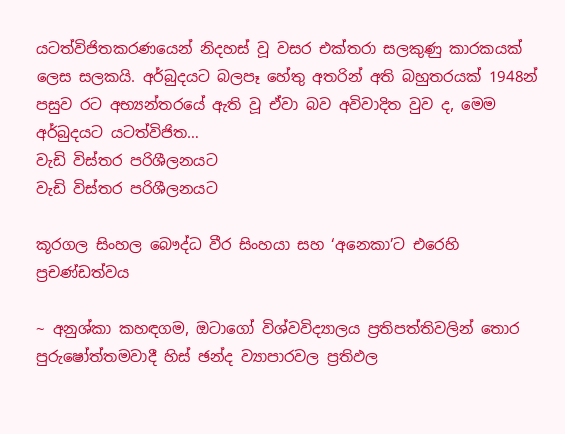යටත්විජිතකරණයෙන් නිදහස් වූ වසර එක්තරා සලකුණු කාරකයක් ලෙස සලකයි. අර්බුදයට බලපෑ හේතු අතරින් අති බහුතරයක් 1948න් පසුව රට අභ්‍යන්තරයේ ඇති වූ ඒවා බව අවිවාදිත වුව ද, මෙම අර්බුදයට යටත්විජිත…
වැඩි විස්තර පරිශීලනයට
වැඩි විස්තර පරිශීලනයට

කූරගල සිංහල බෞද්ධ වීර සිංහයා සහ ‘අනෙකා’ට එරෙහි ප්‍රචණ්ඩත්වය

~ අනුශ්කා කහඳගම, ඔටාගෝ විශ්වවිද්‍යාලය ප්‍රතිපත්තිවලින් තොර පුරුෂෝත්තමවාදී හිස් ඡන්ද ව්‍යාපාරවල ප්‍රතිඵල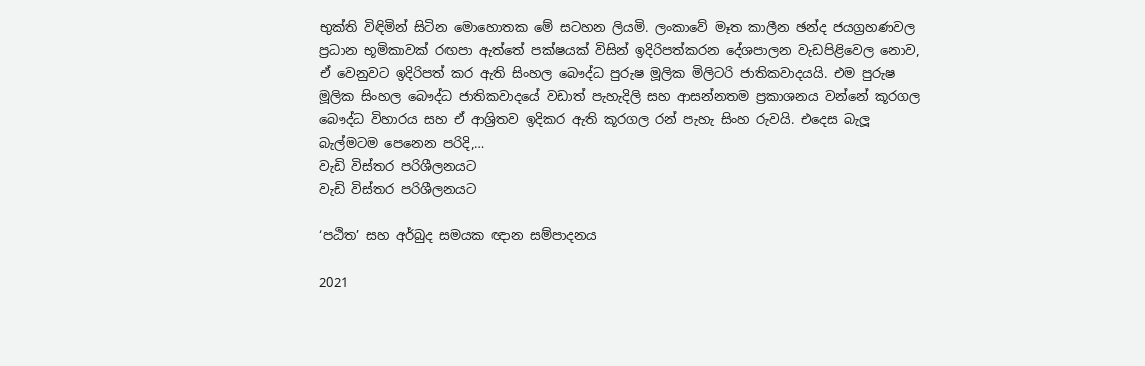භුක්ති විඳිමින් සිටින මොහොතක මේ සටහන ලියමි. ලංකාවේ මෑත කාලීන ඡන්ද ජයග්‍රහණවල ප්‍රධාන භූමිකාවක් රඟපා ඇත්තේ පක්ෂයක් විසින් ඉදිරිපත්කරන දේශපාලන වැඩපිළිවෙල නොව, ඒ වෙනුවට ඉදිරිපත් කර ඇති සිංහල බෞද්ධ පුරුෂ මූලික මිලිටරි ජාතිකවාදයයි. එම පුරුෂ මූලික සිංහල බෞද්ධ ජාතිකවාදයේ වඩාත් පැහැදිලි සහ ආසන්නතම ප්‍රකාශනය වන්නේ කූරගල බෞද්ධ විහාරය සහ ඒ ආශ්‍රිතව ඉදිකර ඇති කූරගල රන් පැහැ සිංහ රුවයි. එදෙස බැලූ බැල්මටම පෙනෙන පරිදි,…
වැඩි විස්තර පරිශීලනයට
වැඩි විස්තර පරිශීලනයට

‘පඨිත’ සහ අර්බුද සමයක ඥාන සම්පාදනය

2021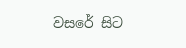වසරේ සිට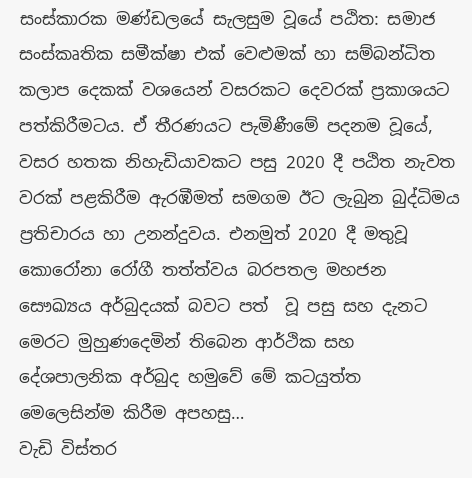සංස්කාරක මණ්ඩලයේ සැලසුම වූයේ පඨිත: සමාජ සංස්කෘතික සමීක්ෂා එක් වෙළුමක් හා සම්බන්ධිත කලාප දෙකක් වශයෙන් වසරකට දෙවරක් ප්‍රකාශයට පත්කිරීමටය. ඒ තීරණයට පැමිණීමේ පදනම වූයේ, වසර හතක නිහැඩියාවකට පසු 2020 දී පඨිත නැවත වරක් පළකිරීම ඇරඹීමත් සමගම ඊට ලැබුන බුද්ධිමය ප්‍රතිචාරය හා උනන්දුවය. එනමුත් 2020 දී මතුවූ කොරෝනා රෝගී තත්ත්වය බරපතල මහජන සෞඛ්‍යය අර්බුදයක් බවට පත්  වූ පසු සහ දැනට මෙරට මුහුණදෙමින් තිබෙන ආර්ථික සහ දේශපාලනික අර්බුද හමුවේ මේ කටයුත්ත මෙලෙසින්ම කිරීම අපහසු…
වැඩි විස්තර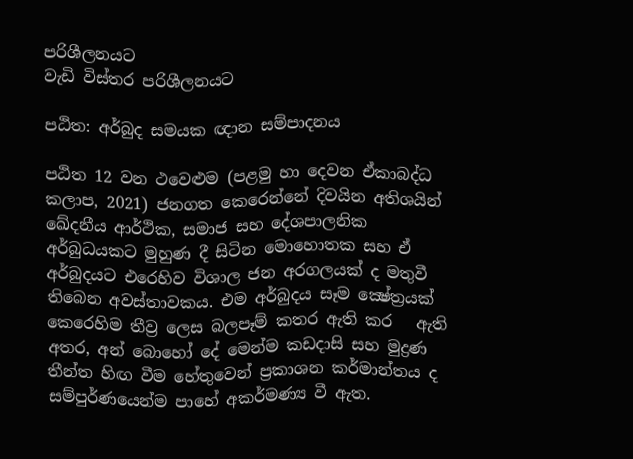පරිශීලනයට
වැඩි විස්තර පරිශීලනයට

පඨිත: අර්බුද සමයක ඥාන සම්පාදනය

පඨිත 12 වන ථවෙළුම (පළමු හා දෙවන ඒකාබද්ධ කලාප, 2021) ජනගත කෙරෙන්නේ දිවයින අතිශයින් ඛේදනීය ආර්ථික, සමාජ සහ දේශපාලනික අර්බුධයකට මුහුණ දී සිටින මොහොතක සහ ඒ අර්බුදයට එරෙහිව විශාල ජන අරගලයක් ද මතුවී තිබෙන අවස්තාවකය. එම අර්බුදය සෑම ක්‍ෂේත්‍රයක් කෙරෙහිම තීව්‍ර ලෙස බලපෑම් කතර ඇති කර   ඇති අතර, අන් බොහෝ දේ මෙන්ම කඩදාසි සහ මුද්‍රණ තීන්ත හිඟ වීම හේතුවෙන් ප්‍රකාශන කර්මාන්තය ද සම්පුර්ණයෙන්ම පාහේ අකර්මණ්‍ය වී ඇත.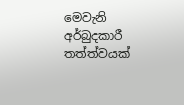මෙවැනි අර්බුදකාරී තත්ත්වයක්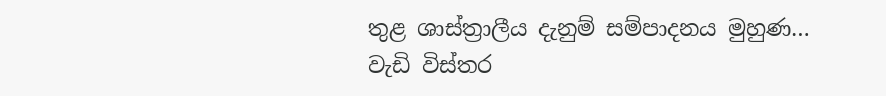තුළ ශාස්ත්‍රාලීය දැනුම් සම්පාදනය මුහුණ…
වැඩි විස්තර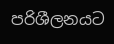පරිශීලනයට